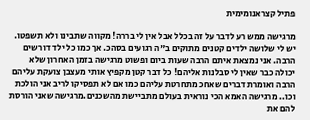פתיל קצראנומימית

מרגישה ממש רע לדבר על זה בכלל אבל אין לי בררה! מקווה שתבינו ולא תשפטו. יש לי שלושה ילדים קטנים מתוקים ב"ה רגועים בסהכ. אך כמו כל ילד דורשים הרבה. אני נמצאת איתם הרבה שעות ביום ופשוט מרגישה בזמן האחרון שלא יכולה כבר שאין לי סבלנות אליהם! כל דבר קטן מקפיץ אותי מעצבן צועקת עליהם הרבה ואומרת דברים שאחכ מתחרטת עליהם כמו אם לא תפסיקו לריב אני הולכת וכו.. מרגישה האמא הכי נוראית בעולם מתביישת מהשכנים.מרגישה שאני הורסת להם את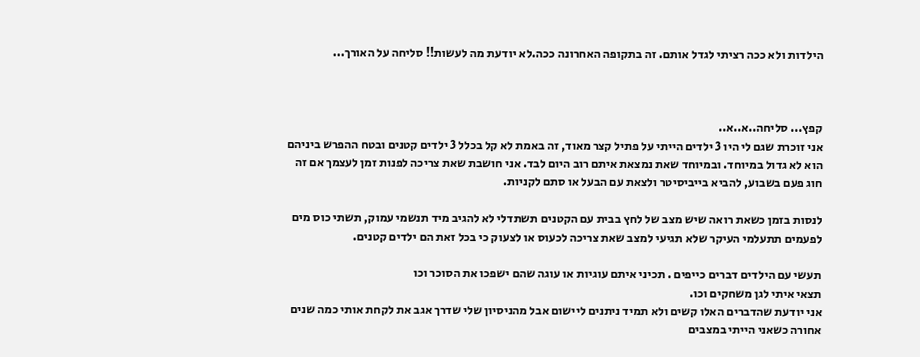הילדות ולא ככה רציתי לגדל אותם. זה בתקופה האחרונה ככה.לא יודעת מה לעשות!! סליחה על האורך...



קפץ... סליחה..א..א..
אני זוכרת שגם לי היו 3 ילדים הייתי על פתיל קצר מאוד, זה באמת לא קל בכלל 3 ילדים קטנים ובטח ההפרש ביניהם הוא לא גדול במיוחד. ובמיוחד שאת נמצאת איתם רוב היום לבד. אני חושבת שאת צריכה לפנות זמן לעצמך אם זה חוג פעם בשבוע, להביא בייביסיטר ולצאת עם הבעל או סתם לקניות.

לנסות בזמן כשאת רואה שיש מצב של לחץ בבית עם הקטנים תשתדלי לא להגיב מיד תנשמי עמוק, תשתי כוס מים לפעמים תתעלמי העיקר שלא תגיעי למצב שאת צריכה לכעוס או לצעוק כי בכל זאת הם ילדים קטנים.

תעשי עם הילדים דברים כייפים . תכיני איתם עוגיות או עוגה שהם ישפכו את הסוכר וכו
תצאי איתי לגן משחקים וכו.
אני יודעת שהדברים האלו קשים ולא תמיד ניתנים ליישום אבל מהניסיון שלי שדרך אגב את לקחת אותי כמה שנים אחורה כשאני הייתי במצבים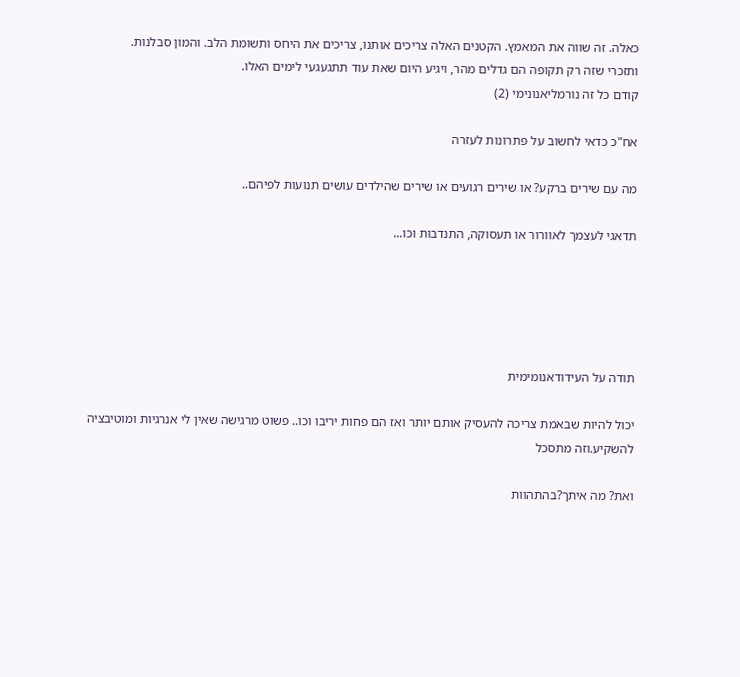כאלה. זה שווה את המאמץ. הקטנים האלה צריכים אותנו, צריכים את היחס ותשומת הלב. והמון סבלנות.
ותזכרי שזה רק תקופה הם גדלים מהר, ויגיע היום שאת עוד תתגעגעי לימים האלו.
קודם כל זה נורמליאנונימי (2)

אח"כ כדאי לחשוב על פתרונות לעזרה

מה עם שירים ברקע? או שירים רגועים או שירים שהילדים עושים תנועות לפיהם..

תדאגי לעצמך לאוורור או תעסוקה, התנדבות וכו...





תודה על העידודאנומימית

יכול להיות שבאמת צריכה להעסיק אותם יותר ואז הם פחות יריבו וכו.. פשוט מרגישה שאין לי אנרגיות ומוטיבציה להשקיע.וזה מתסכל

ואת? מה איתך?בהתהוות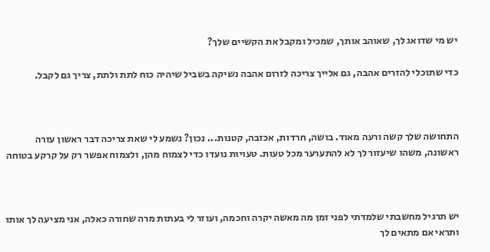יש מי שדואג לך, שאוהב אותך, שמכיל ומקבל את הקשיים שלך?

כדי שתוכלי להזרים אהבה, גם אלייך צריכה לזרום אהבה נשיקה בשביל שיהיה כוח לתת ולתת, צריך גם לקבל.



התחושה שלך קשה ורעה מאוד. בושה, חרדות, אכזבה, קטנות... נכון? נשמע לי שאת צריכה דבר ראשון עזרה ראשונה, משהו שיעזור לך לא להתערער מכל טעות. טעויות נועדו כדי לצמוח מהן, ולצמוח אפשר רק על קרקע בטוחה



יש תרגיל מחשבתי שלמדתי לפני זמן מה מאשה יקרה וחכמה, ועוזר לי בעתות מרה שחורה כאלה, אני מציעה לך אותו ותראי אם מתאים לך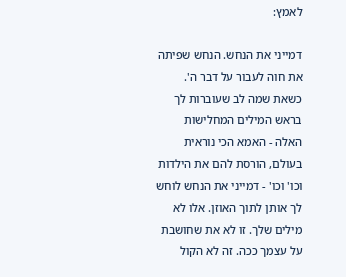לאמץ:

דמייני את הנחש. הנחש שפיתה את חוה לעבור על דבר ה'. כשאת שמה לב שעוברות לך בראש המילים המחלישות האלה - האמא הכי נוראית בעולם, הורסת להם את הילדות וכו' וכו' - דמייני את הנחש לוחש לך אותן לתוך האוזן. אלו לא מילים שלך. זו לא את שחושבת על עצמך ככה. זה לא הקול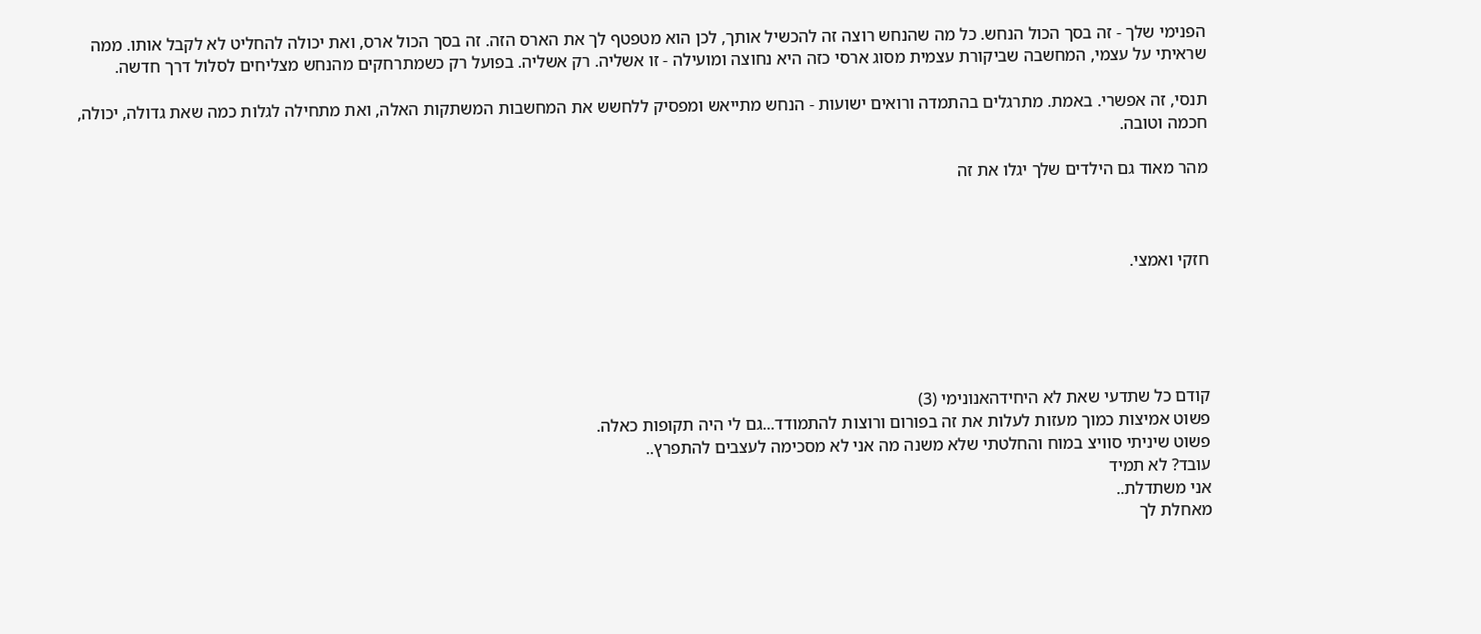הפנימי שלך - זה בסך הכול הנחש. כל מה שהנחש רוצה זה להכשיל אותך, לכן הוא מטפטף לך את הארס הזה. זה בסך הכול ארס, ואת יכולה להחליט לא לקבל אותו. ממה שראיתי על עצמי, המחשבה שביקורת עצמית מסוג ארסי כזה היא נחוצה ומועילה - זו אשליה. רק אשליה. בפועל רק כשמתרחקים מהנחש מצליחים לסלול דרך חדשה.

תנסי, זה אפשרי. באמת. מתרגלים בהתמדה ורואים ישועות - הנחש מתייאש ומפסיק ללחשש את המחשבות המשתקות האלה, ואת מתחילה לגלות כמה שאת גדולה, יכולה, חכמה וטובה.

מהר מאוד גם הילדים שלך יגלו את זה



חזקי ואמצי.





קודם כל שתדעי שאת לא היחידהאנונימי (3)
פשוט אמיצות כמוך מעזות לעלות את זה בפורום ורוצות להתמודד...גם לי היה תקופות כאלה.
פשוט שיניתי סוויצ במוח והחלטתי שלא משנה מה אני לא מסכימה לעצבים להתפרץ..
עובד? לא תמיד
אני משתדלת..
מאחלת לך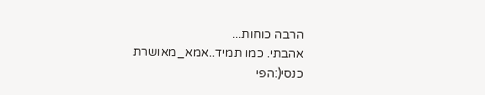הרבה כוחות...
אהבתי. כמו תמיד..אמא_מאושרת
כנסי(:הפי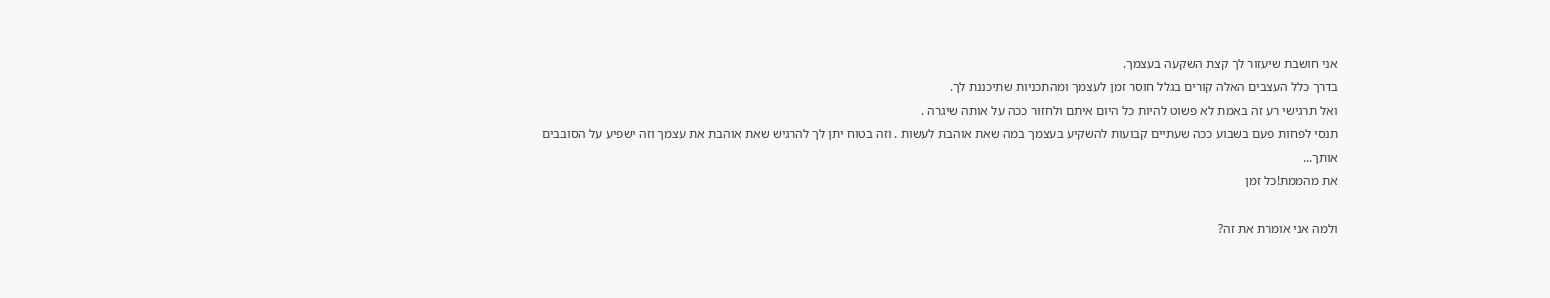אני חושבת שיעזור לך קצת השקעה בעצמך.
בדרך כלל העצבים האלה קורים בגלל חוסר זמן לעצמך ומהתכניות שתיכננת לך.
ואל תרגישי רע זה באמת לא פשוט להיות כל היום איתם ולחזור ככה על אותה שיגרה .
תנסי לפחות פעם בשבוע ככה שעתיים קבועות להשקיע בעצמך במה שאת אוהבת לעשות . וזה בטוח יתן לך להרגיש שאת אוהבת את עצמך וזה ישפיע על הסובבים אותך...
את מהממת!כל זמן

ולמה אני אומרת את זה?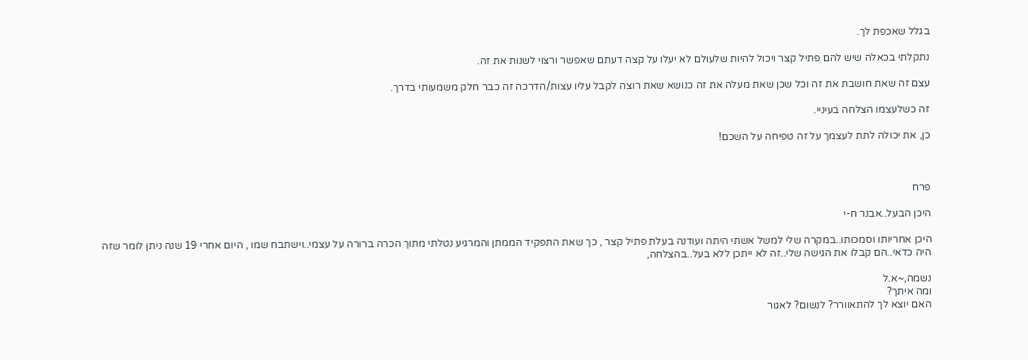בגלל שאכפת לך.

נתקלתי בכאלה שיש להם פתיל קצר ויכול להיות שלעולם לא יעלו על קצה דעתם שאפשר ורצוי לשנות את זה.

עצם זה שאת חושבת את זה וכל שכן שאת מעלה את זה כנושא שאת רוצה לקבל עליו עצות/הדרכה זה כבר חלק משמעותי בדרך.

זה כשלעצמו הצלחה בעיניי.

כן, את יכולה לתת לעצמך על זה טפיחה על השכם!



פרח

היכן הבעל..אבנר ח-י

היכן אחריותו וסמכותו..במקרה שלי למשל אשתי היתה ועודנה בעלת פתיל קצר , כך שאת התפקיד הממתן והמרגיע נטלתי מתוך הכרה ברורה על עצמי..וישתבח שמו , היום אחרי 19 שנה ניתן לומר שזה היה כדאי..הם קבלו את הגישה שלי..זה לא ייתכן ללא בעל..בהצלחה,

נשמה,~א.ל
ומה איתך?
האם יוצא לך להתאוורר? לנשום? לאגור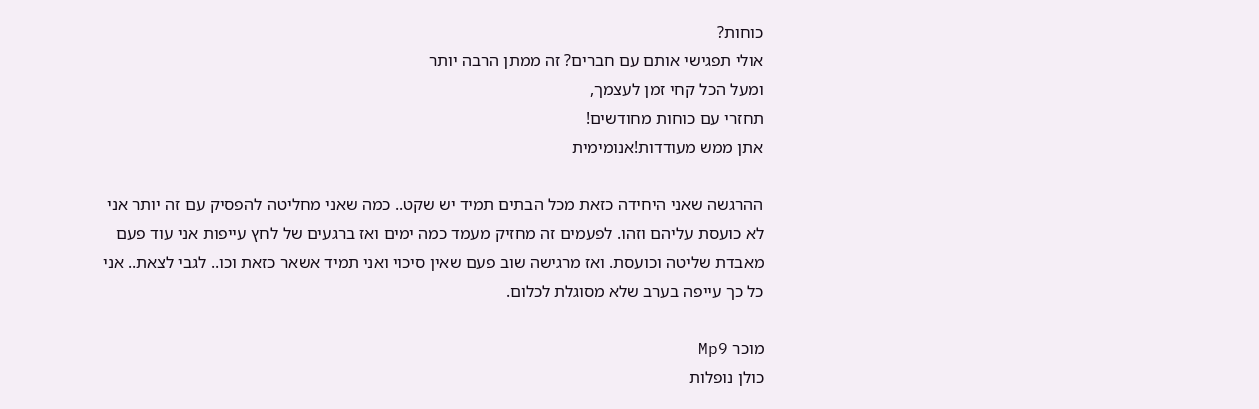כוחות?
אולי תפגישי אותם עם חברים? זה ממתן הרבה יותר
ומעל הכל קחי זמן לעצמך,
תחזרי עם כוחות מחודשים!
אתן ממש מעודדות!אנומימית

ההרגשה שאני היחידה כזאת מכל הבתים תמיד יש שקט.. כמה שאני מחליטה להפסיק עם זה יותר אני לא כועסת עליהם וזהו. לפעמים זה מחזיק מעמד כמה ימים ואז ברגעים של לחץ עייפות אני עוד פעם מאבדת שליטה וכועסת. ואז מרגישה שוב פעם שאין סיכוי ואני תמיד אשאר כזאת וכו.. לגבי לצאת.. אני כל כך עייפה בערב שלא מסוגלת לכלום.

מוכר Mp9
כולן נופלות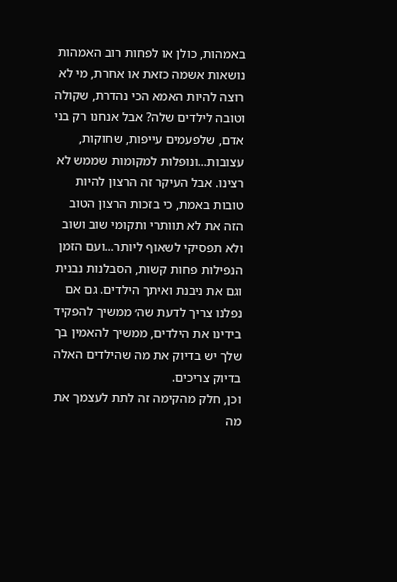באמהות, כולן או לפחות רוב האמהות נושאות אשמה כזאת או אחרת, מי לא רוצה להיות האמא הכי נהדרת, שקולה וטובה לילדים שלה? אבל אנחנו רק בני אדם, שלפעמים עייפות, שחוקות, עצובות...ונופלות למקומות שממש לא רצינו. אבל העיקר זה הרצון להיות טובות באמת, כי בזכות הרצון הטוב הזה את לא תוותרי ותקומי שוב ושוב ולא תפסיקי לשאוף ליותר...ועם הזמן הנפילות פחות קשות, הסבלנות נבנית וגם את ניבנת ואיתך הילדים. גם אם נפלנו צריך לדעת שה׳ ממשיך להפקיד בידינו את הילדים, ממשיך להאמין בך שלך יש בדיוק את מה שהילדים האלה בדיוק צריכים.
וכן, חלק מהקימה זה לתת לעצמך את מה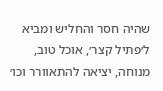שהיה חסר והחליש ומביא ל׳פתיל קצר׳, אוכל טוב, מנוחה, יציאה להתאוורר וכו׳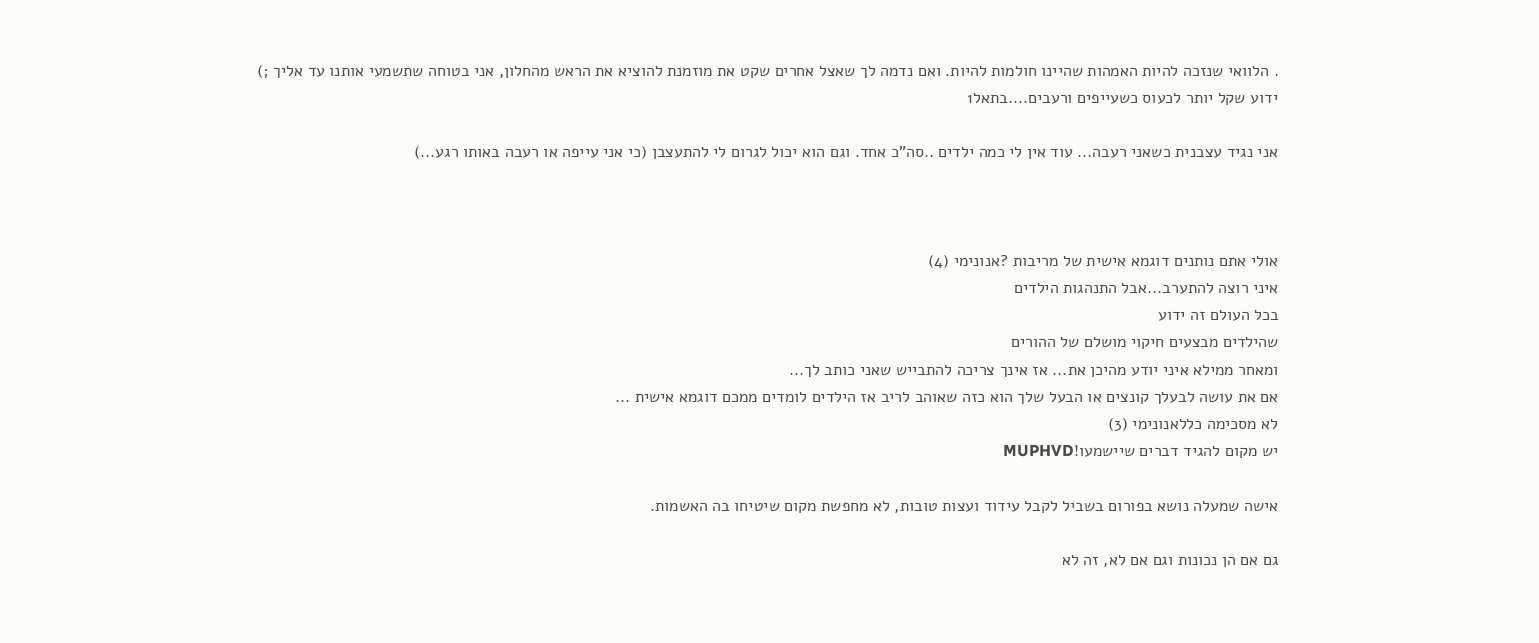. הלוואי שנזכה להיות האמהות שהיינו חולמות להיות. ואם נדמה לך שאצל אחרים שקט את מוזמנת להוציא את הראש מהחלון, אני בטוחה שתשמעי אותנו עד אליך ;)
ידוע שקל יותר לכעוס כשעייפים ורעבים....בתאל1

אני נגיד עצבנית כשאני רעבה... עוד אין לי כמה ילדים ..סה"כ אחד. וגם הוא יכול לגרום לי להתעצבן (כי אני עייפה או רעבה באותו רגע...)



אולי אתם נותנים דוגמא אישית של מריבות ?אנונימי (4)
איני רוצה להתערב...אבל התנהגות הילדים
בכל העולם זה ידוע
שהילדים מבצעים חיקוי מושלם של ההורים
ומאחר ממילא איני יודע מהיכן את... אז אינך צריכה להתבייש שאני כותב לך...
אם את עושה לבעלך קונצים או הבעל שלך הוא כזה שאוהב לריב אז הילדים לומדים ממכם דוגמא אישית ...
לא מסכימה כללאנונימי (3)
יש מקום להגיד דברים שיישמעו!MUPHVD

אישה שמעלה נושא בפורום בשביל לקבל עידוד ועצות טובות, לא מחפשת מקום שיטיחו בה האשמות.

גם אם הן נכונות וגם אם לא, זה לא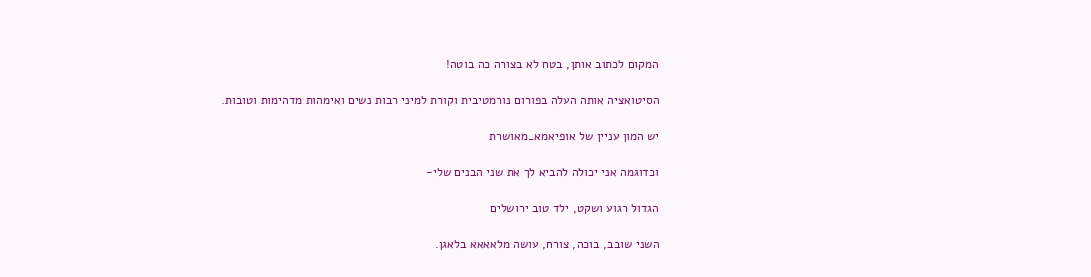המקום לכתוב אותן, בטח לא בצורה כה בוטה!

הסיטואציה אותה העלה בפורום נורמטיבית וקורת למיני רבות נשים ואימהות מדהימות וטובות.

יש המון עניין של אופיאמא_מאושרת

וכדוגמה אני יכולה להביא לך את שני הבנים שלי-

הגדול רגוע ושקט, ילד טוב ירושלים

השני שובב, בוכה, צורח, עושה מלאאאא בלאגן.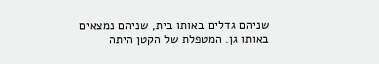שניהם גדלים באותו בית, שניהם נמצאים באותו גן. המטפלת של הקטן היתה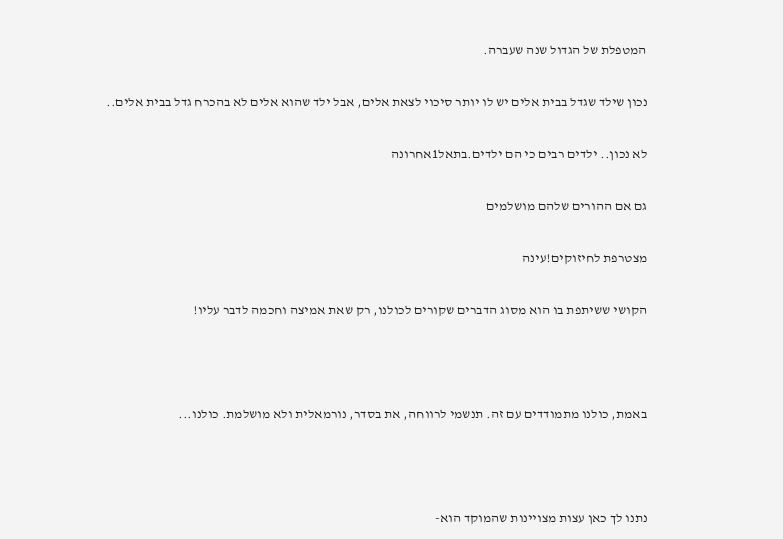המטפלת של הגדול שנה שעברה.

נכון שילד שגדל בבית אלים יש לו יותר סיכוי לצאת אלים, אבל ילד שהוא אלים לא בהכרח גדל בבית אלים..

לא נכון.. ילדים רבים כי הם ילדים.בתאל1אחרונה

גם אם ההורים שלהם מושלמים

מצטרפת לחיזוקים!עינה

הקושי ששיתפת בו הוא מסוג הדברים שקורים לכולנו, רק שאת אמיצה וחכמה לדבר עליו!



באמת, כולנו מתמודדים עם זה. תנשמי לרווחה, את בסדר, נורמאלית ולא מושלמת. כולנו...



נתנו לך כאן עצות מצויינות שהמוקד הוא-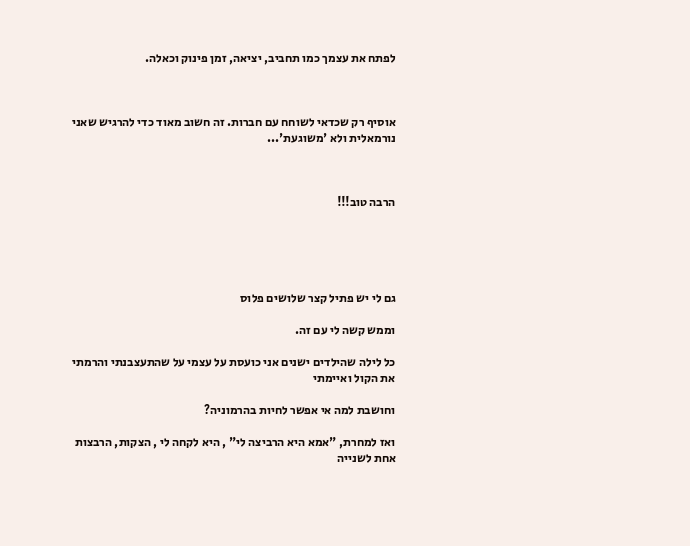לפתח את עצמך כמו תחביב, יציאה, זמן פינוק וכאלה.



אוסיף רק שכדאי לשוחח עם חברות. זה חשוב מאוד כדי להרגיש שאני נורמאלית ולא 'משוגעת'...



הרבה טוב!!!





גם לי יש פתיל קצר שלושים פלוס

וממש קשה לי עם זה.

כל לילה שהילדים ישנים אני כועסת על עצמי על שהתעצבנתי והרמתי את הקול ואיימתי

וחושבת למה אי אפשר לחיות בהרמוניה?

ואז למחרת, "אמא היא הרביצה לי" , היא לקחה לי , הצקות, הרבצות אחת לשנייה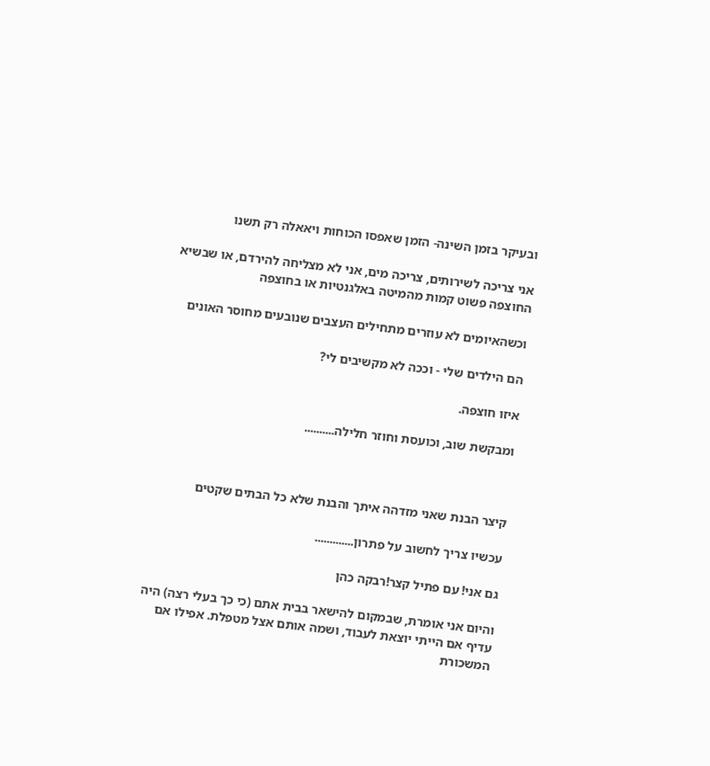ובעיקר בזמן השינה- הזמן שאפסו הכוחות ויאאלה רק תשנו

אני צריכה לשירותים, צריכה מים, אני לא מצליחה להירדם, או שבשיא החוצפה פשוט קמות מהמיטה באלגנטיות או בחוצפה

וכשהאיומים לא עוזרים מתחילים העצבים שנובעים מחוסר האונים

הם הילדים שלי - וככה לא מקשיבים לי?

איזו חוצפה.

ומבקשת שוב, וכועסת וחוזר חלילה..........



קיצר הבנת שאני מזדהה איתך והבנת שלא כל הבתים שקטים

עכשיו צריך לחשוב על פתרון.............

גם אני! עם פתיל קצר!רבקה כהן

והיום אני אומרת, שבמקום להישאר בבית אתם (כי כך בעלי רצה) היה עדיף אם הייתי יוצאת לעבוד, ושמה אותם אצל מטפלת. אפילו אם המשכורת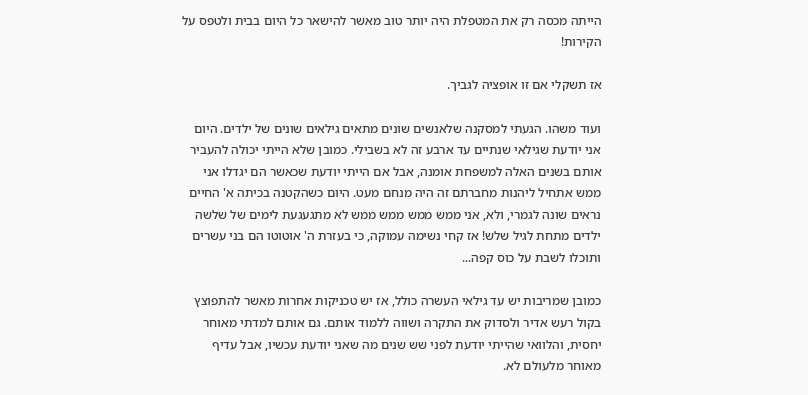הייתה מכסה רק את המטפלת היה יותר טוב מאשר להישאר כל היום בבית ולטפס על הקירות!

אז תשקלי אם זו אופציה לגביך.

ועוד משהו. הגעתי למסקנה שלאנשים שונים מתאים גילאים שונים של ילדים. היום אני יודעת שגילאי שנתיים עד ארבע זה לא בשבילי. כמובן שלא הייתי יכולה להעביר אותם בשנים האלה למשפחת אומנה, אבל אם הייתי יודעת שכאשר הם יגדלו אני ממש אתחיל ליהנות מחברתם זה היה מנחם מעט. היום כשהקטנה בכיתה א' החיים נראים שונה לגמרי, ולא, אני ממש ממש ממש ממש לא מתגעגעת לימים של שלשה ילדים מתחת לגיל שלש! אז קחי נשימה עמוקה, כי בעזרת ה' אוטוטו הם בני עשרים ותוכלו לשבת על כוס קפה...

כמובן שמריבות יש עד גילאי העשרה כולל, אז יש טכניקות אחרות מאשר להתפוצץ בקול רעש אדיר ולסדוק את התקרה ושווה ללמוד אותם. גם אותם למדתי מאוחר יחסית, והלוואי שהייתי יודעת לפני שש שנים מה שאני יודעת עכשיו, אבל עדיף מאוחר מלעולם לא.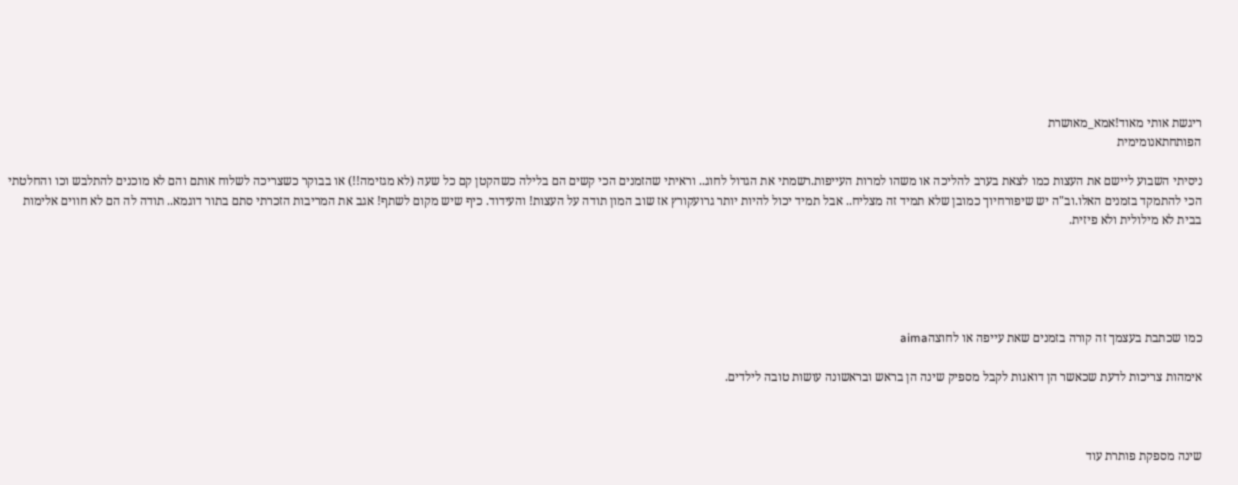ריגשת אותי מאוד!אמא_מאושרת
הפותחתאנומימית

ניסיתי השבוע ליישם את העצות כמו לצאת בערב להליכה או משהו למרות העייפות.רשמתי את הגדול לחוג.. וראיתי שהזמנים הכי קשים הם בלילה כשהקטן קם כל שעה (לא מגזימה!!) או בבוקר כשצריכה לשלוח אותם והם לא מוכנים להתלבש וכו והחלטתי הכי להתמקד בזמנים האלו.וב"ה יש שיפורחיוך כמובן שלא תמיד זה מצליח.. אבל תמיד יכול להיות יותר גרועקורץ אז שוב המון תודה על העצות! והעידוד. כיף שיש מקום לשתף! אגב את המריבות הזכרתי סתם בתור דוגמא.. תודה לה הם לא חווים אלימות בבית לא מילולית ולא פיזית.





כמו שכתבת בעצמך זה קורה בזמנים שאת עייפה או לחוצהaima

אימהות צריכות לדעת שכאשר הן דואגות לקבל מספיק שינה הן בראש ובראשונה עושות טובה לילדים.



שינה מספקת פותרת עוד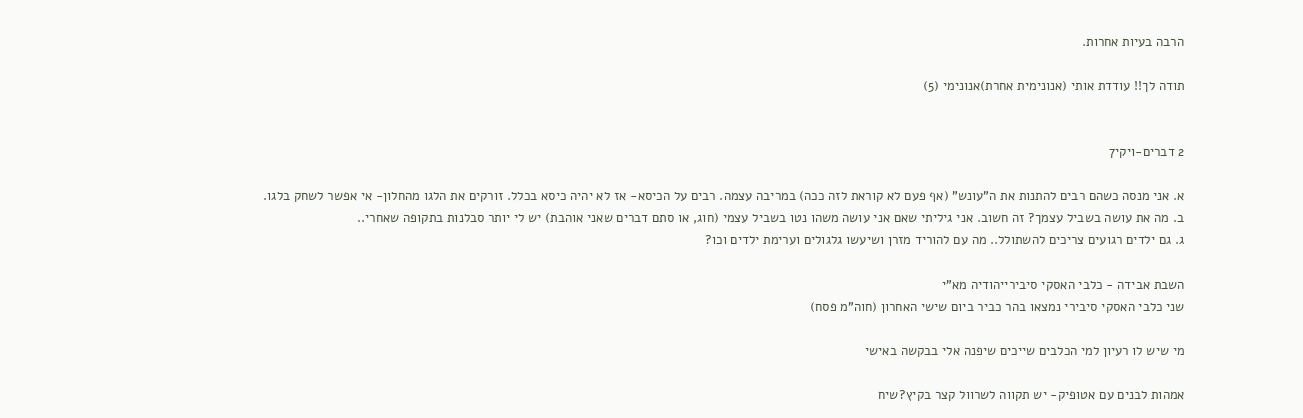הרבה בעיות אחרות.

תודה לך!! עודדת אותי (אנונימית אחרת)אנונימי (5)


2 דברים-ויקי7

א. אני מנסה כשהם רבים להתנות את ה"עונש" (אף פעם לא קוראת לזה ככה) במריבה עצמה. רבים על הכיסא- אז לא יהיה כיסא בכלל. זורקים את הלגו מהחלון- אי אפשר לשחק בלגו.
ב. מה את עושה בשביל עצמך? זה חשוב. אני גיליתי שאם אני עושה משהו נטו בשביל עצמי (חוג, או סתם דברים שאני אוהבת) יש לי יותר סבלנות בתקופה שאחרי..
ג. גם ילדים רגועים צריכים להשתולל.. מה עם להוריד מזרן ושיעשו גלגולים וערימת ילדים וכו?

השבת אבידה - כלבי האסקי סיבירייהודיה מא"י
שני כלבי האסקי סיבירי נמצאו בהר כביר ביום שישי האחרון (חוה"מ פסח)

מי שיש לו רעיון למי הכלבים שייכים שיפנה אלי בבקשה באישי

אמהות לבנים עם אטופיק- יש תקווה לשרוול קצר בקיץ?שיח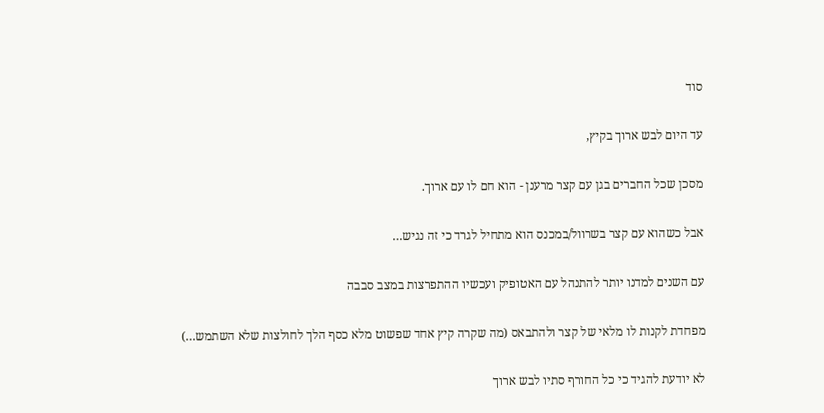סוד

עד היום לבש ארוך בקיץ,

מסכן שכל החברים בגן עם קצר מרענן - הוא חם לו עם ארוך.

אבל כשהוא עם קצר בשרוול/במכנס הוא מתחיל לגרד כי זה נגיש…

עם השנים למדנו יותר להתנהל עם האטופיק ועכשיו ההתפרצות במצב סבבה

מפחדת לקנות לו מלאי של קצר ולהתבאס (מה שקרה קיץ אחד שפשוט מלא כסף הלך לחולצות שלא השתמש…)

לא יודעת להגיד כי כל החורף סתיו לבש ארוך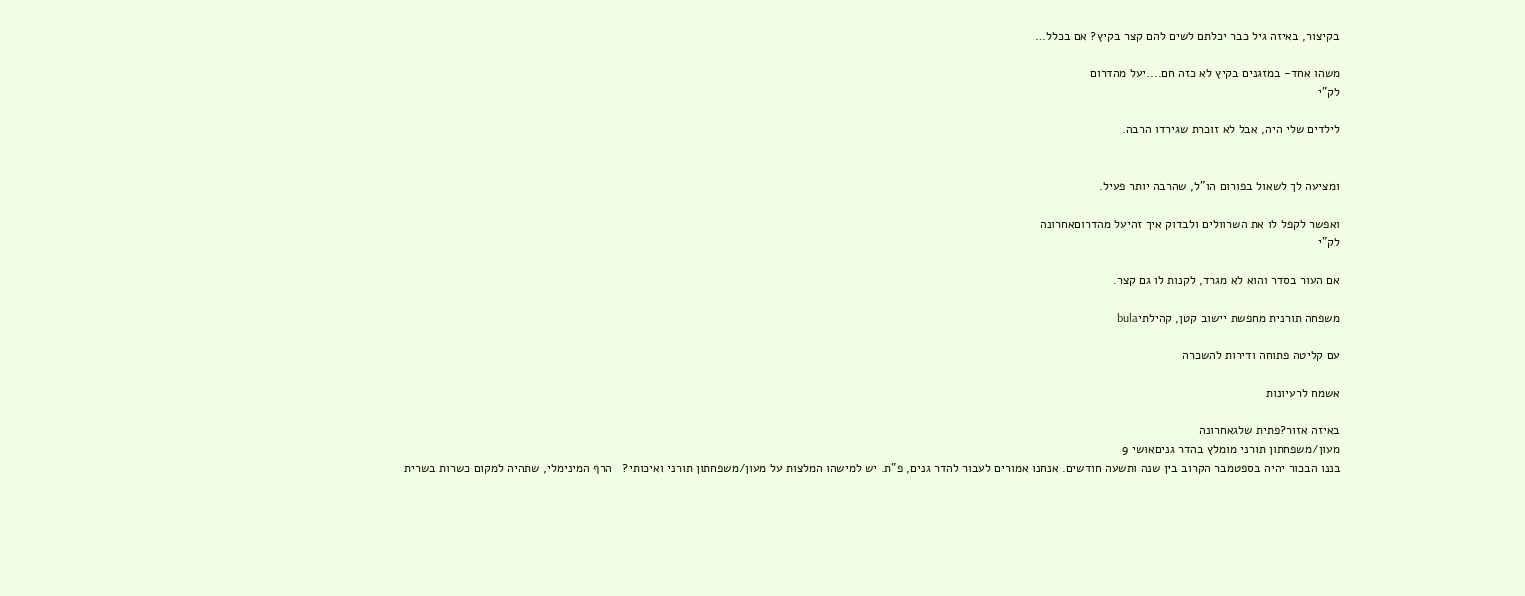בקיצור, באיזה גיל כבר יכלתם לשים להם קצר בקיץ? אם בכלל…

משהו אחד- במזגנים בקיץ לא כזה חם....יעל מהדרום
לק"י

לילדים שלי היה, אבל לא זוכרת שגירדו הרבה.


ומציעה לך לשאול בפורום הו"ל, שהרבה יותר פעיל.

ואפשר לקפל לו את השרוולים ולבדוק איך זהיעל מהדרוםאחרונה
לק"י

אם העור בסדר והוא לא מגרד, לקנות לו גם קצר.

משפחה תורנית מחפשת יישוב קטן, קהילתיbula

עם קליטה פתוחה ודירות להשכרה

אשמח לרעיונות

באיזה אזור?פתית שלגאחרונה
מעון/משפחתון תורני מומלץ בהדר גניםאושי 9
בננו הבכור יהיה בספטמבר הקרוב בין שנה ותשעה חודשים. אנחנו אמורים לעבור להדר גנים, פ"ת. יש למישהו המלצות על מעון/משפחתון תורני ואיכותי?   הרף המינימלי, שתהיה למקום כשרות בשרית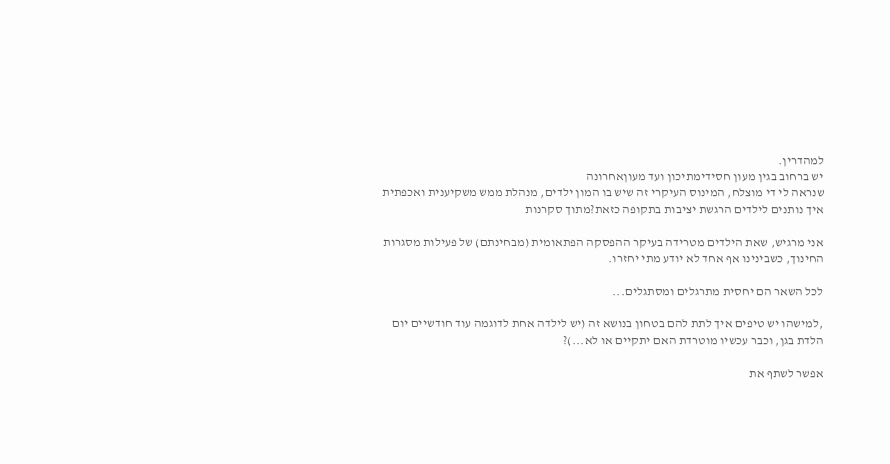למהדרין.
יש ברחוב בגין מעון חסידימתיכון ועד מעוןאחרונה
שנראה לי די מוצלח, המינוס העיקרי זה שיש בו המון ילדים, מנהלת ממש משקיענית ואכפתית
איך נותנים לילדים הרגשת יציבות בתקופה כזאת?מתוך סקרנות

אני מרגיש, שאת הילדים מטרידה בעיקר ההפסקה הפתאומית (מבחינתם) של פעילות מסגרות החינוך, כשבינינו אף אחד לא יודע מתי יחזרו.

לכל השאר הם יחסית מתרגלים ומסתגלים...

,למישהו יש טיפים איך לתת להם בטחון בנושא זה (יש לילדה אחת לדוגמה עוד חודשיים יום הלדת בגן, וכבר עכשיו מוטרדת האם יתקיים או לא...)?

אפשר לשתף את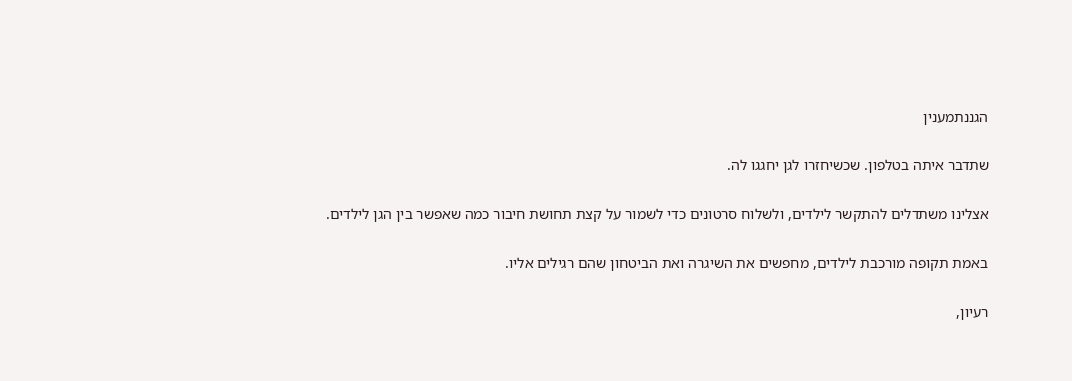הגננתמענין

שתדבר איתה בטלפון. שכשיחזרו לגן יחגגו לה.

אצלינו משתדלים להתקשר לילדים, ולשלוח סרטונים כדי לשמור על קצת תחושת חיבור כמה שאפשר בין הגן לילדים.

באמת תקופה מורכבת לילדים, מחפשים את השיגרה ואת הביטחון שהם רגילים אליו.

רעיון,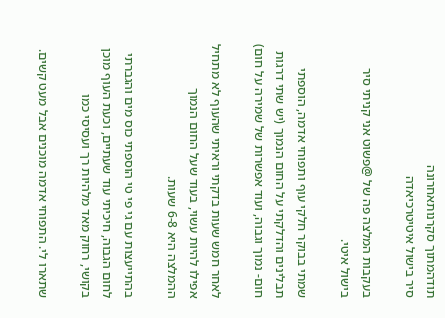תודהמתוך סקרנותאחרונה
סיר בישול איטיטרכיאדה

בעקבות המלצה פה של @פשוט אני קניתי סיר בישול איטי.

שמתי בבוקר חלקי עוף ותפוחי אדמה, הוספתי תבלינים והדלקתי על החום הנמוך (יש שתי דרגות חום- נמוך וגבוה, ועוד אפשרות של שמירה על חום)

לאחר חמש שעות בדקתי וראיתי שהעוף לא מתחיל אפילו להיות עשוי, בעוד שעל החום הנמוך ההמלצה היא 6-8 שעות.

בהתייעצות עם גי פי טי הוספתי כוס מים והגברתי לחום הגבוה, חיכיתי עוד שעתיים, וכעת העוף מוכן בקושי, רחוק מאד מלהיות רך ועסיסי כמו

שתארו לי. התפוחי אדמה מוכנים אבל מעט קשים.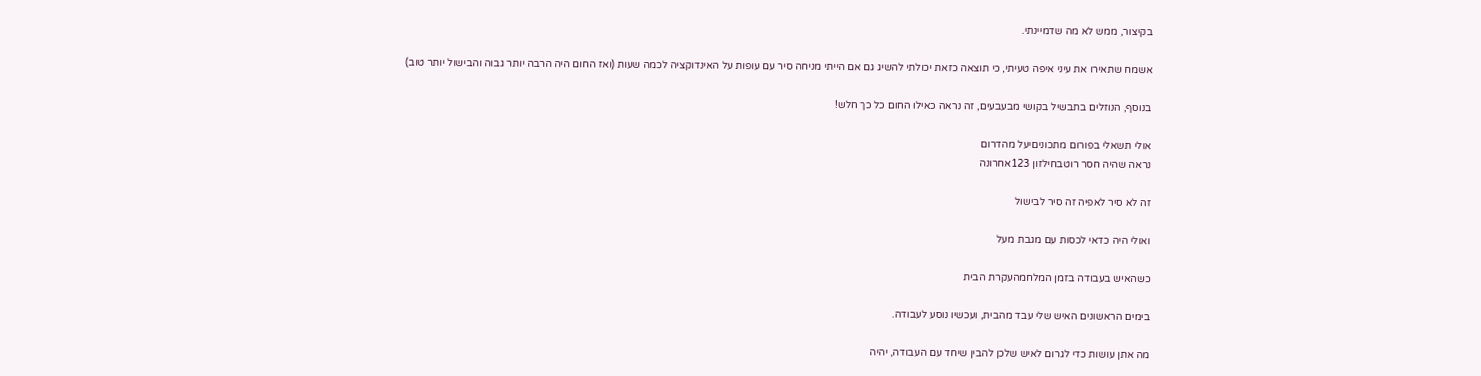בקיצור, ממש לא מה שדמיינתי.

אשמח שתאירו את עיני איפה טעיתי, כי תוצאה כזאת יכולתי להשיג גם אם הייתי מניחה סיר עם עופות על האינדוקציה לכמה שעות (ואז החום היה הרבה יותר גבוה והבישול יותר טוב)

בנוסף, הנוזלים בתבשיל בקושי מבעבעים, זה נראה כאילו החום כל כך חלש!

אולי תשאלי בפורום מתכוניםיעל מהדרום
נראה שהיה חסר רוטבחילזון 123אחרונה

זה לא סיר לאפיה זה סיר לבישול

ואולי היה כדאי לכסות עם מגבת מעל

כשהאיש בעבודה בזמן המלחמהעקרת הבית

בימים הראשונים האיש שלי עבד מהבית, ועכשיו נוסע לעבודה.

מה אתן עושות כדי לגרום לאיש שלכן להבין שיחד עם העבודה, יהיה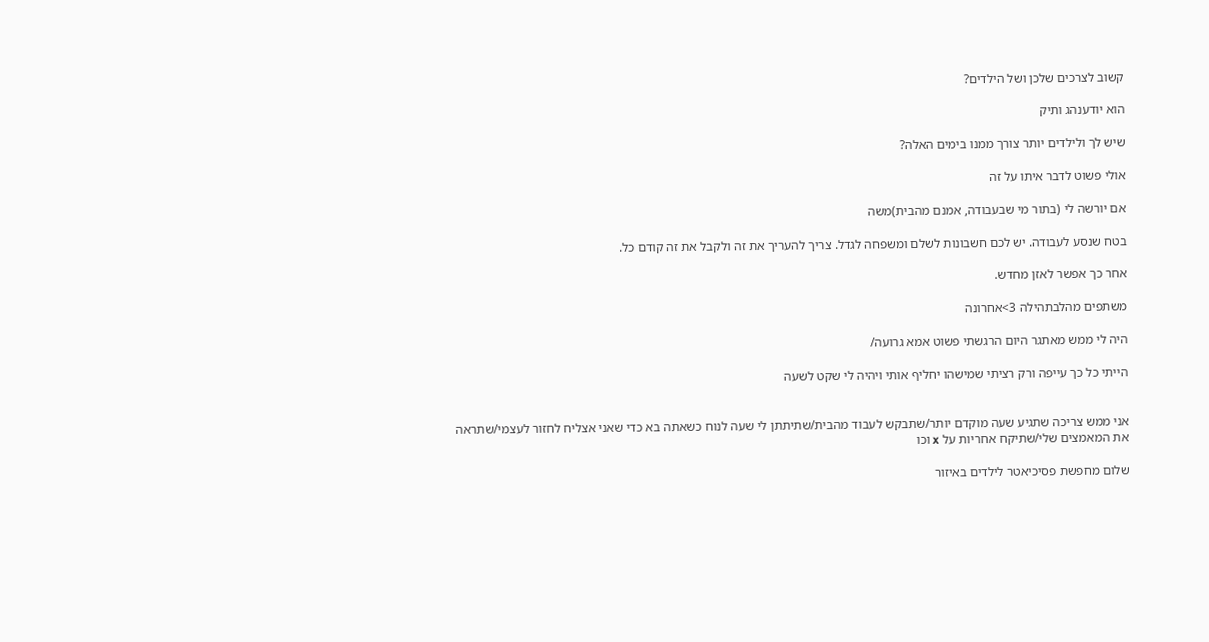קשוב לצרכים שלכן ושל הילדים?

הוא יודענהג ותיק

שיש לך ולילדים יותר צורך ממנו בימים האלה?

אולי פשוט לדבר איתו על זה

אם יורשה לי (בתור מי שבעבודה, אמנם מהבית)משה

בטח שנסע לעבודה. יש לכם חשבונות לשלם ומשפחה לגדל. צריך להעריך את זה ולקבל את זה קודם כל.

אחר כך אפשר לאזן מחדש.

משתפים מהלבתהילה 3>אחרונה

היה לי ממש מאתגר היום הרגשתי פשוט אמא גרועה/

הייתי כל כך עייפה ורק רציתי שמישהו יחליף אותי ויהיה לי שקט לשעה


אני ממש צריכה שתגיע שעה מוקדם יותר/שתבקש לעבוד מהבית/שתיתתן לי שעה לנוח כשאתה בא כדי שאני אצליח לחזור לעצמי/שתראה את המאמצים שלי/שתיקח אחריות על x וכו

שלום מחפשת פסיכיאטר לילדים באיזור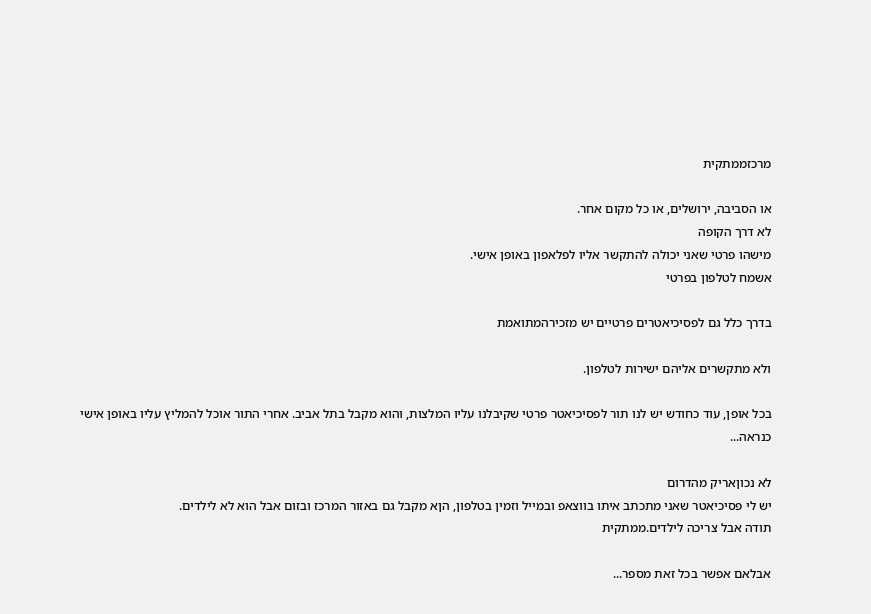מרכזממתקית

או הסביבה, ירושלים, או כל מקום אחר.
לא דרך הקופה
מישהו פרטי שאני יכולה להתקשר אליו לפלאפון באופן אישי.
אשמח לטלפון בפרטי

בדרך כלל גם לפסיכיאטרים פרטיים יש מזכירהמתואמת

ולא מתקשרים אליהם ישירות לטלפון.

בכל אופן, עוד כחודש יש לנו תור לפסיכיאטר פרטי שקיבלנו עליו המלצות, והוא מקבל בתל אביב. אחרי התור אוכל להמליץ עליו באופן אישי כנראה...

לא נכוןאריק מהדרום
יש לי פסיכיאטר שאני מתכתב איתו בווצאפ ובמייל וזמין בטלפון, הןא מקבל גם באזור המרכז ובזום אבל הוא לא לילדים.
תודה אבל צריכה לילדים.ממתקית

אבלאם אפשר בכל זאת מספר...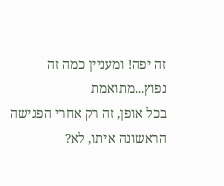זה יפה! ומעניין כמה זה נפוץ...מתואמת
בכל אופן, זה רק אחרי הפגישה הראשונה איתו, לא?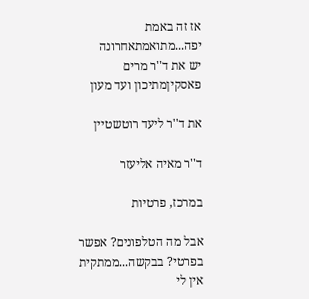אז זה באמת יפה...מתואמתאחרונה
יש את ד''ר מרים פאסקיןמתיכון ועד מעון

את ד''ר ליעד רוטשטיין

ד''ר מאיה אליעזר

במרכז, פרטיות

אבל מה הטלפונים? אפשר בפרטי? בבקשה...ממתקית
אין לי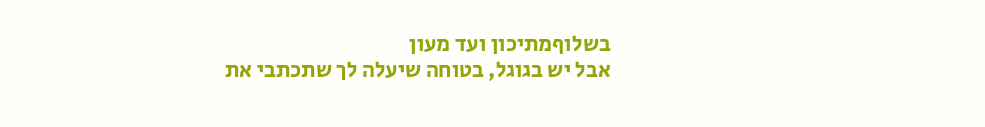בשלוףמתיכון ועד מעון
אבל יש בגוגל, בטוחה שיעלה לך שתכתבי את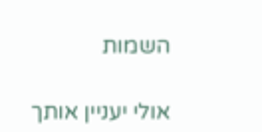השמות

אולי יעניין אותך